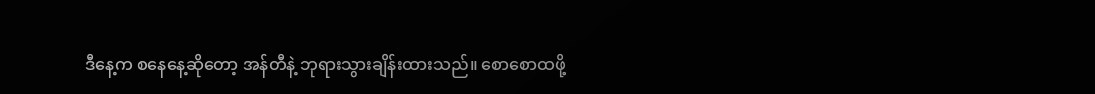ဒီနေ့က စနေနေ့ဆိုတော့ အန်တီနဲ့ ဘုရားသွားချိန်းထားသည်။ စောစောထဖို့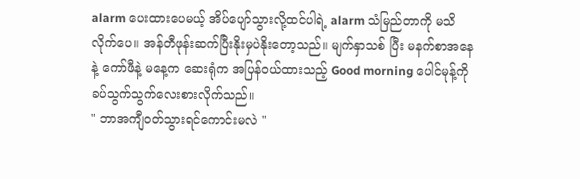alarm ပေးထားပေမယ့် အိပ်ပျော်သွားလို့ထင်ပါရဲ့ alarm သံမြည်တာကို မသိလိုက်ပေ။ အန်တီဖုန်းဆက်ပြီးနိုးမှပဲနိုးတော့သည်။ မျက်နှာသစ် ပြီး မနက်စာအနေနဲ့ ကော်ဖီနဲ့ မနေ့က ဆေးရုံက အပြန်ဝယ်ထားသည့် Good morning ပေါင်မုန့်ကို ခပ်သွက်သွက်လေးစားလိုက်သည်။
" ဘာအကျီဝတ်သွားရင်ကောင်းမလဲ "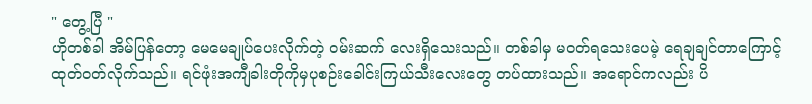" တွေ့ပြီ "
ဟိုတစ်ခါ အိမ်ပြန်တော့ မေမေချုပ်ပေးလိုက်တဲ့ ဝမ်းဆက် လေးရှိသေးသည်။ တစ်ခါမှ မဝတ်ရသေးပေမဲ့ ရေချချင်တာကြောင့် ထုတ်ဝတ်လိုက်သည်။ ရင်ဖုံးအကျီခါးတိုကိုမှပုစဉ်းခေါင်းကြယ်သီးလေးတွေ တပ်ထားသည်။ အရောင်ကလည်း ပိ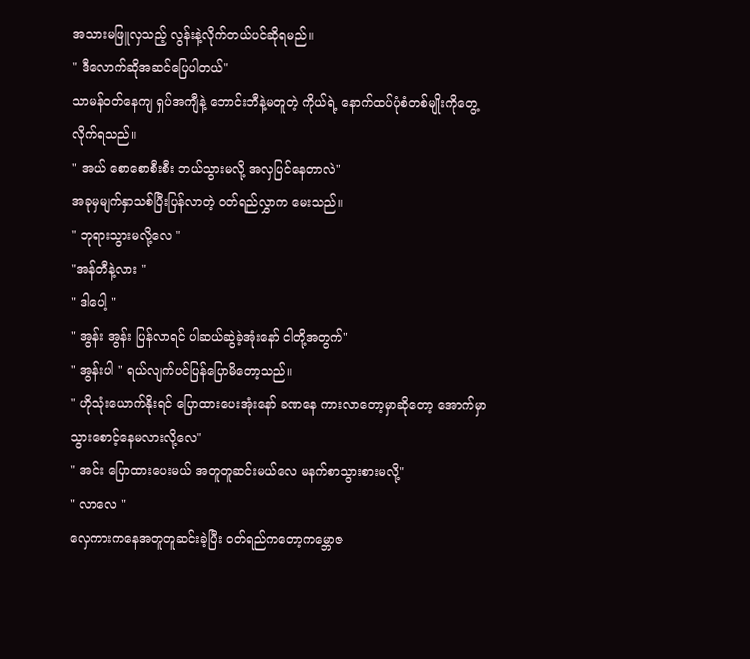အသားမဖြူလှသည့် လွန်းနဲ့လိုက်တယ်ပင်ဆိုရမည်။
" ဒီလောက်ဆိုအဆင်ပြေပါတယ်"
သာမန်ဝတ်နေကျ ရှပ်အကျီနဲ့ ဘောင်းဘီနဲ့မတူတဲ့ ကိုယ်ရဲ့ နောက်ထပ်ပုံစံတစ်မျိုးကိုတွေ့လိုက်ရသည်။
" အယ် စောစောစီးစီး ဘယ်သွားမလို့ အလှပြင်နေတာလဲ"
အခုမှမျက်နှာသစ်ပြီးပြန်လာတဲ့ ဝတ်ရည်လွှာက မေးသည်။
" ဘုရားသွားမလို့လေ "
"အန်တီနဲ့လား "
" ဒါပေါ့ "
" အွန်း အွန်း ပြန်လာရင် ပါဆယ်ဆွဲခဲ့အုံးနော် ငါတို့အတွက်"
" အွန်းပါ " ရယ်လျက်ပင်ပြန်ပြောမိတော့သည်။
" ဟိုသုံးယောက်နိုးရင် ပြောထားပေးအုံးနော် ခဏနေ ကားလာတော့မှာဆိုတော့ အောက်မှာသွားစောင့်နေမလားလို့လေ"
" အင်း ပြောထားပေးမယ် အတူတူဆင်းမယ်လေ မနက်စာသွားစားမလို့"
" လာလေ "
လှေကားကနေအတူတူဆင်းခဲ့ပြီး ဝတ်ရည်ကတော့ကမ္ဘောဇ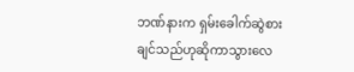ဘဏ်နားက ရှမ်းခေါက်ဆွဲစားချင်သည်ဟုဆိုကာသွားလေ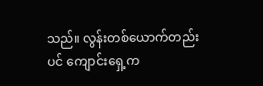သည်။ လွန်းတစ်ယောက်တည်းပင် ကျောင်းရှေ့က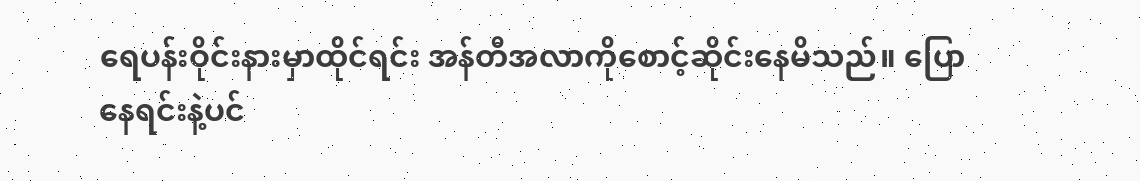ရေပန်းဝိုင်းနားမှာထိုင်ရင်း အန်တီအလာကိုစောင့်ဆိုင်းနေမိသည်။ ပြောနေရင်းနဲ့ပင်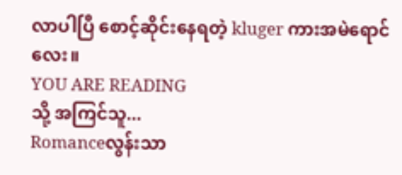လာပါပြီ စောင့်ဆိုင်းနေရတဲ့ kluger ကားအမဲရောင်လေး။
YOU ARE READING
သို့ အကြင်သူ...
Romanceလွန်းသာ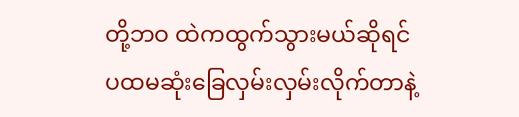တို့ဘဝ ထဲကထွက်သွားမယ်ဆိုရင် ပထမဆုံးခြေလှမ်းလှမ်းလိုက်တာနဲ့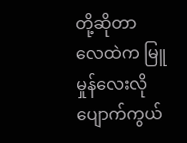တို့ဆိုတာ လေထဲက မြူမှုန်လေးလို ပျောက်ကွယ်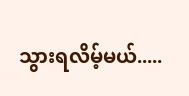သွားရလိမ့်မယ်.....